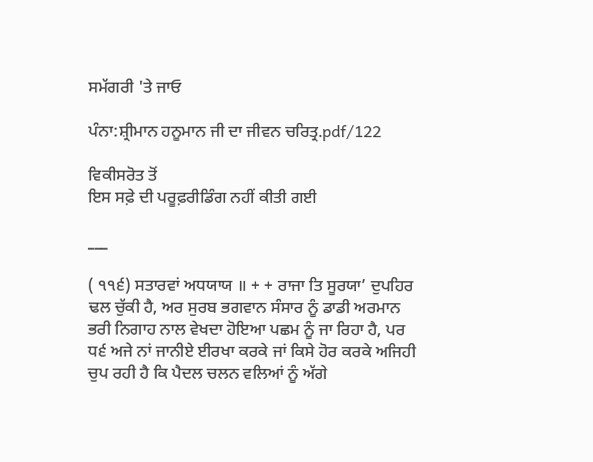ਸਮੱਗਰੀ 'ਤੇ ਜਾਓ

ਪੰਨਾ:ਸ਼੍ਰੀਮਾਨ ਹਨੂਮਾਨ ਜੀ ਦਾ ਜੀਵਨ ਚਰਿਤ੍ਰ.pdf/122

ਵਿਕੀਸਰੋਤ ਤੋਂ
ਇਸ ਸਫ਼ੇ ਦੀ ਪਰੂਫ਼ਰੀਡਿੰਗ ਨਹੀਂ ਕੀਤੀ ਗਈ

___

( ੧੧੬) ਸਤਾਰਵਾਂ ਅਧਯਾਯ ॥ + + ਰਾਜਾ ਤਿ ਸੂਰਯਾ’ ਦੁਪਹਿਰ ਢਲ ਚੁੱਕੀ ਹੈ, ਅਰ ਸੁਰਬ ਭਗਵਾਨ ਸੰਸਾਰ ਨੂੰ ਡਾਡੀ ਅਰਮਾਨ ਭਰੀ ਨਿਗਾਹ ਨਾਲ ਵੇਖਦਾ ਹੋਇਆ ਪਛਮ ਨੂੰ ਜਾ ਰਿਹਾ ਹੈ, ਪਰ ਧ੬ ਅਜੇ ਨਾਂ ਜਾਨੀਏ ਈਰਖਾ ਕਰਕੇ ਜਾਂ ਕਿਸੇ ਹੋਰ ਕਰਕੇ ਅਜਿਹੀ ਚੁਪ ਰਹੀ ਹੈ ਕਿ ਪੈਦਲ ਚਲਨ ਵਲਿਆਂ ਨੂੰ ਅੱਗੇ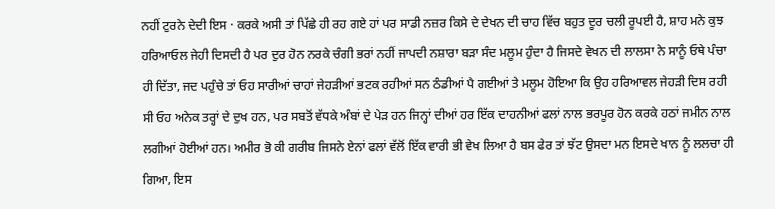ਨਹੀਂ ਟੁਰਨੇ ਦੇਦੀ ਇਸ · ਕਰਕੇ ਅਸੀ ਤਾਂ ਪਿੱਛੇ ਹੀ ਰਹ ਗਏ ਹਾਂ ਪਰ ਸਾਡੀ ਨਜ਼ਰ ਕਿਸੇ ਦੇ ਦੇਖਨ ਦੀ ਚਾਹ ਵਿੱਚ ਬਹੁਤ ਦੂਰ ਚਲੀ ਰੂਪਈ ਹੈ, ਸ਼ਾਹ ਮਨੇ ਕੁਝ ਹਰਿਆਓਲ ਜੇਹੀ ਦਿਸਦੀ ਹੈ ਪਰ ਦੁਰ ਹੋਨ ਨਰਕੇ ਚੰਗੀ ਭਰਾਂ ਨਹੀਂ ਜਾਪਦੀ ਨਸ਼ਾਰਾ ਬੜਾ ਸੰਦ ਮਲੂਮ ਹੁੰਦਾ ਹੈ ਜਿਸਦੇ ਵੇਖਨ ਦੀ ਲਾਲਸਾ ਨੇ ਸਾਨੂੰ ਓਥੇ ਪੰਚਾ ਹੀ ਦਿੱਤਾ, ਜਦ ਪਹੁੰਚੇ ਤਾਂ ਓਹ ਸਾਰੀਆਂ ਚਾਹਾਂ ਜੇਹੜੀਆਂ ਭਟਕ ਰਹੀਆਂ ਸਨ ਠੰਡੀਆਂ ਪੈ ਗਈਆਂ ਤੇ ਮਲੂਮ ਹੋਇਆ ਕਿ ਉਹ ਹਰਿਆਵਲ ਜੇਹੜੀ ਦਿਸ ਰਹੀ ਸੀ ਓਹ ਅਨੇਕ ਤਰ੍ਹਾਂ ਦੇ ਦੁਖ ਹਨ, ਪਰ ਸਬਤੋਂ ਵੱਧਕੇ ਅੰਬਾਂ ਦੇ ਪੇੜ ਹਨ ਜਿਨ੍ਹਾਂ ਦੀਆਂ ਹਰ ਇੱਕ ਦਾਹਨੀਆਂ ਫਲਾਂ ਨਾਲ ਭਰਪੂਰ ਹੋਨ ਕਰਕੇ ਹਠਾਂ ਜਮੀਨ ਨਾਲ ਲਗੀਆਂ ਹੋਈਆਂ ਹਨ। ਅਮੀਰ ਭੋ ਕੀ ਗਰੀਬ ਜਿਸਨੇ ਏਨਾਂ ਫਲਾਂ ਵੱਲੋਂ ਇੱਕ ਵਾਰੀ ਭੀ ਵੇਖ ਲਿਆ ਹੈ ਬਸ ਫੇਰ ਤਾਂ ਝੱਟ ਉਸਦਾ ਮਨ ਇਸਦੇ ਖਾਨ ਨੂੰ ਲਲਚਾ ਹੀ ਗਿਆ, ਇਸ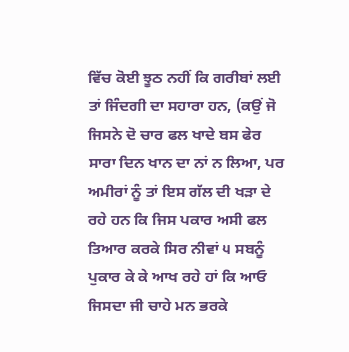ਵਿੱਚ ਕੋਈ ਝੂਠ ਨਹੀਂ ਕਿ ਗਰੀਬਾਂ ਲਈ ਤਾਂ ਜਿੰਦਗੀ ਦਾ ਸਹਾਰਾ ਹਨ, (ਕਉਂ ਜੋ ਜਿਸਨੇ ਦੋ ਚਾਰ ਫਲ ਖਾਦੇ ਬਸ ਫੇਰ ਸਾਰਾ ਦਿਨ ਖਾਨ ਦਾ ਨਾਂ ਨ ਲਿਆ, ਪਰ ਅਮੀਰਾਂ ਨੂੰ ਤਾਂ ਇਸ ਗੱਲ ਦੀ ਖੜਾ ਦੇ ਰਹੇ ਹਨ ਕਿ ਜਿਸ ਪਕਾਰ ਅਸੀ ਫਲ ਤਿਆਰ ਕਰਕੇ ਸਿਰ ਨੀਵਾਂ ੫ ਸਬਨੂੰ ਪੁਕਾਰ ਕੇ ਕੇ ਆਖ ਰਹੇ ਹਾਂ ਕਿ ਆਓ ਜਿਸਦਾ ਜੀ ਚਾਹੇ ਮਨ ਭਰਕੇ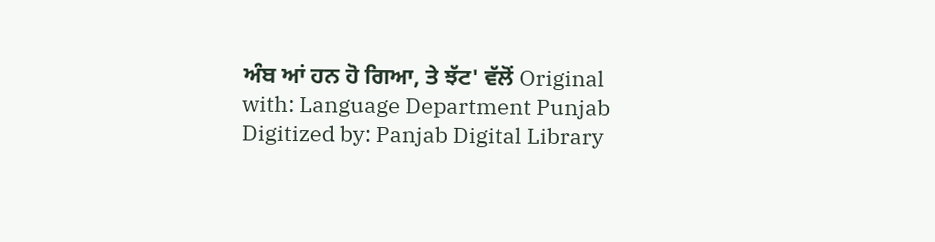ਅੰਬ ਆਂ ਹਨ ਹੋ ਗਿਆ, ਤੇ ਝੱਟ' ਵੱਲੋਂ Original with: Language Department Punjab Digitized by: Panjab Digital Library